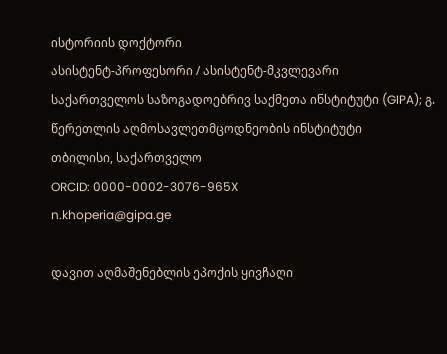ისტორიის დოქტორი
ასისტენტ-პროფესორი / ასისტენტ-მკვლევარი
საქართველოს საზოგადოებრივ საქმეთა ინსტიტუტი (GIPA); გ. წერეთლის აღმოსავლეთმცოდნეობის ინსტიტუტი
თბილისი, საქართველო
ORCID: 0000-0002-3076-965X
n.khoperia@gipa.ge

დავით აღმაშენებლის ეპოქის ყივჩაღი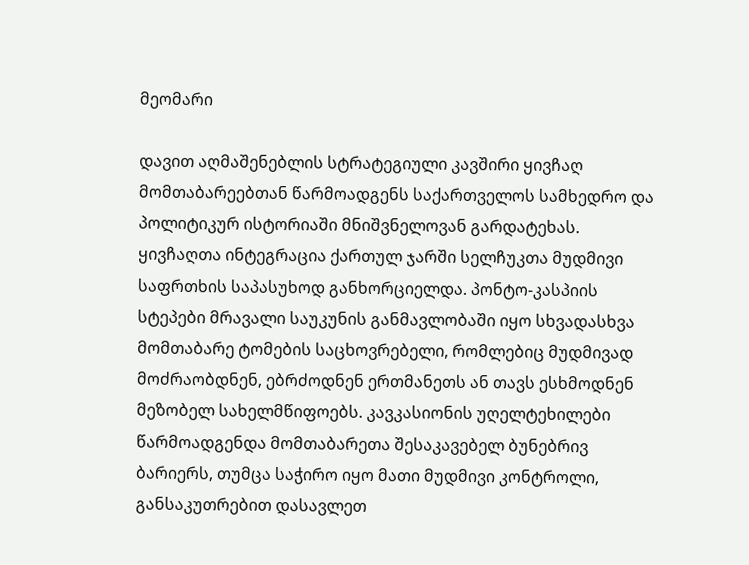მეომარი

დავით აღმაშენებლის სტრატეგიული კავშირი ყივჩაღ მომთაბარეებთან წარმოადგენს საქართველოს სამხედრო და პოლიტიკურ ისტორიაში მნიშვნელოვან გარდატეხას. ყივჩაღთა ინტეგრაცია ქართულ ჯარში სელჩუკთა მუდმივი საფრთხის საპასუხოდ განხორციელდა. პონტო-კასპიის სტეპები მრავალი საუკუნის განმავლობაში იყო სხვადასხვა მომთაბარე ტომების საცხოვრებელი, რომლებიც მუდმივად მოძრაობდნენ, ებრძოდნენ ერთმანეთს ან თავს ესხმოდნენ მეზობელ სახელმწიფოებს. კავკასიონის უღელტეხილები წარმოადგენდა მომთაბარეთა შესაკავებელ ბუნებრივ ბარიერს, თუმცა საჭირო იყო მათი მუდმივი კონტროლი, განსაკუთრებით დასავლეთ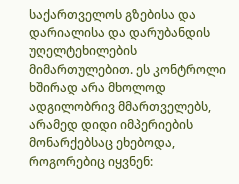საქართველოს გზებისა და დარიალისა და დარუბანდის უღელტეხილების მიმართულებით. ეს კონტროლი ხშირად არა მხოლოდ ადგილობრივ მმართველებს, არამედ დიდი იმპერიების მონარქებსაც ეხებოდა, როგორებიც იყვნენ: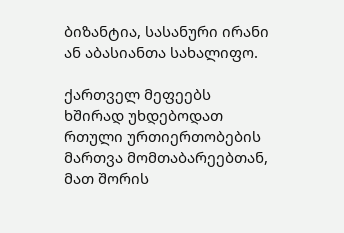ბიზანტია, სასანური ირანი ან აბასიანთა სახალიფო.

ქართველ მეფეებს ხშირად უხდებოდათ რთული ურთიერთობების მართვა მომთაბარეებთან, მათ შორის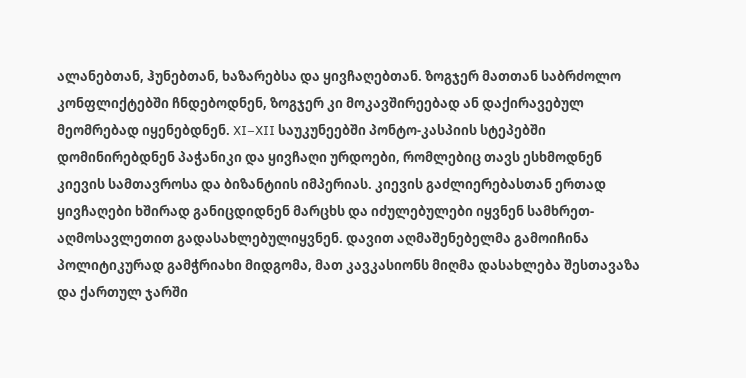ალანებთან, ჰუნებთან, ხაზარებსა და ყივჩაღებთან. ზოგჯერ მათთან საბრძოლო კონფლიქტებში ჩნდებოდნენ, ზოგჯერ კი მოკავშირეებად ან დაქირავებულ მეომრებად იყენებდნენ. XI–XII საუკუნეებში პონტო-კასპიის სტეპებში დომინირებდნენ პაჭანიკი და ყივჩაღი ურდოები, რომლებიც თავს ესხმოდნენ კიევის სამთავროსა და ბიზანტიის იმპერიას. კიევის გაძლიერებასთან ერთად ყივჩაღები ხშირად განიცდიდნენ მარცხს და იძულებულები იყვნენ სამხრეთ-აღმოსავლეთით გადასახლებულიყვნენ. დავით აღმაშენებელმა გამოიჩინა პოლიტიკურად გამჭრიახი მიდგომა, მათ კავკასიონს მიღმა დასახლება შესთავაზა და ქართულ ჯარში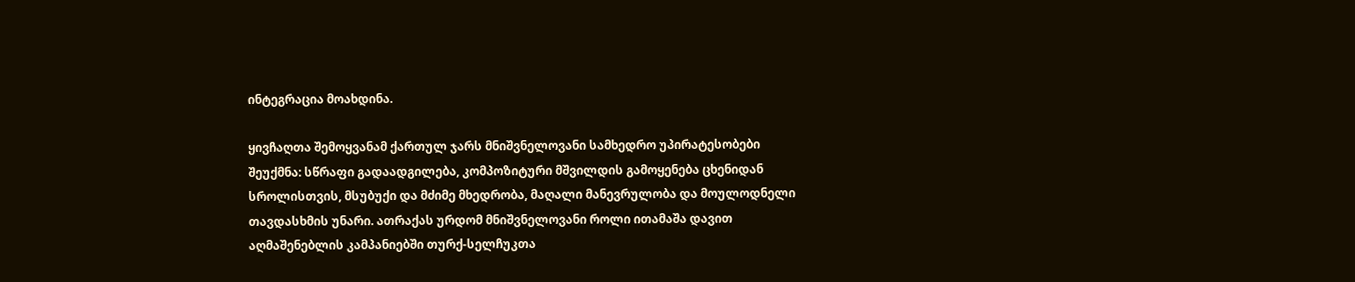ინტეგრაცია მოახდინა.

ყივჩაღთა შემოყვანამ ქართულ ჯარს მნიშვნელოვანი სამხედრო უპირატესობები შეუქმნა: სწრაფი გადაადგილება, კომპოზიტური მშვილდის გამოყენება ცხენიდან სროლისთვის, მსუბუქი და მძიმე მხედრობა, მაღალი მანევრულობა და მოულოდნელი თავდასხმის უნარი. ათრაქას ურდომ მნიშვნელოვანი როლი ითამაშა დავით აღმაშენებლის კამპანიებში თურქ-სელჩუკთა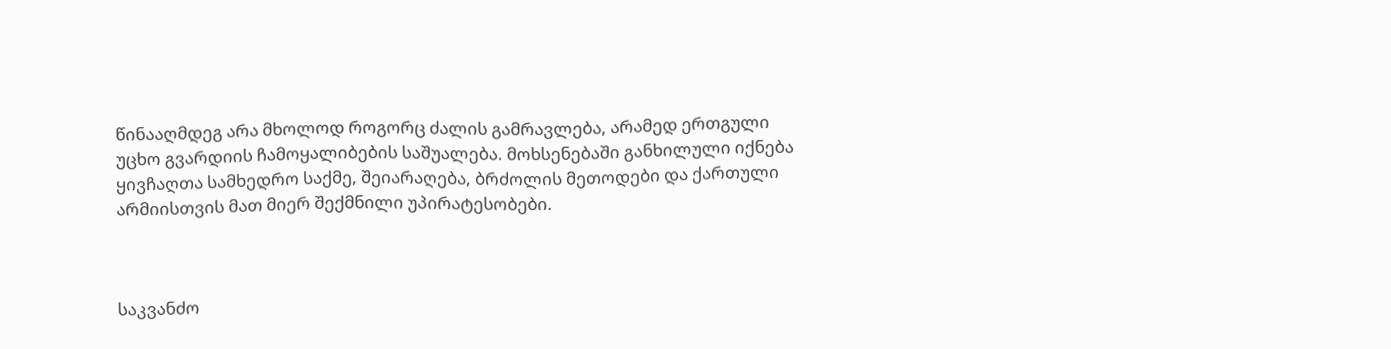წინააღმდეგ არა მხოლოდ როგორც ძალის გამრავლება, არამედ ერთგული უცხო გვარდიის ჩამოყალიბების საშუალება. მოხსენებაში განხილული იქნება ყივჩაღთა სამხედრო საქმე, შეიარაღება, ბრძოლის მეთოდები და ქართული არმიისთვის მათ მიერ შექმნილი უპირატესობები.



საკვანძო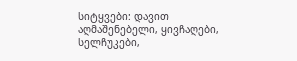სიტყვები: დავით აღმაშენებელი, ყივჩაღები, სელჩუკები,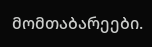მომთაბარეები.